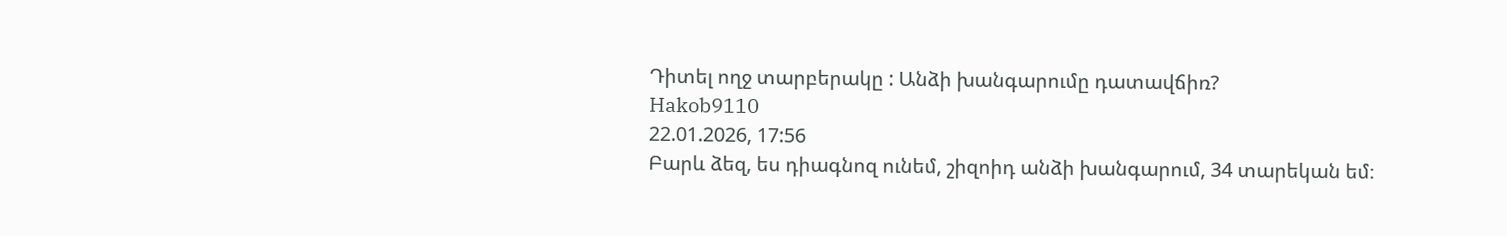Դիտել ողջ տարբերակը : Անձի խանգարումը դատավճիռ?
Hakob9110
22.01.2026, 17:56
Բարև ձեզ, ես դիագնոզ ունեմ, շիզոիդ անձի խանգարում, 34 տարեկան եմ։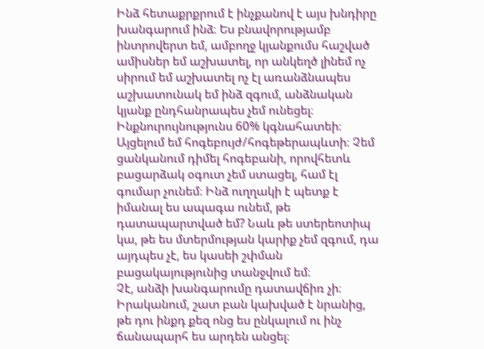Ինձ հետաքրքրում է ինչքանով է այս խնդիրը խանգարում ինձ։ Ես բնավորությամբ ինտրովերտ եմ, ամբողջ կյանքումս հաշված ամիսներ եմ աշխատել, որ անկեղծ լինեմ ոչ սիրում եմ աշխատել ոչ էլ առանձնապես աշխատունակ եմ ինձ զգում, անձնական կյանք ընդհանրապես չեմ ունեցել։ Ինքնուրույնությունս 60% կգնահատեի։ Այցելում եմ հոգեբույժ/հոգեթերապևտի։ Չեմ ցանկանում դիմել հոգեբանի, որովհետև բացարձակ օգուտ չեմ ստացել, համ էլ գումար չունեմ։ Ինձ ուղղակի է պետք է իմանալ ես ապագա ունեմ, թե դատապարտված եմ? Նաև թե ստերեոտիպ կա, թե ես մտերմության կարիք չեմ զգում, դա այդպես չէ, ես կասեի շփման բացակայությունից տանջվում եմ։
Չէ, անձի խանգարումը դատավճիռ չի։ Իրականում, շատ բան կախված է նրանից, թե դու ինքդ քեզ ոնց ես ընկալում ու ինչ ճանապարհ ես արդեն անցել։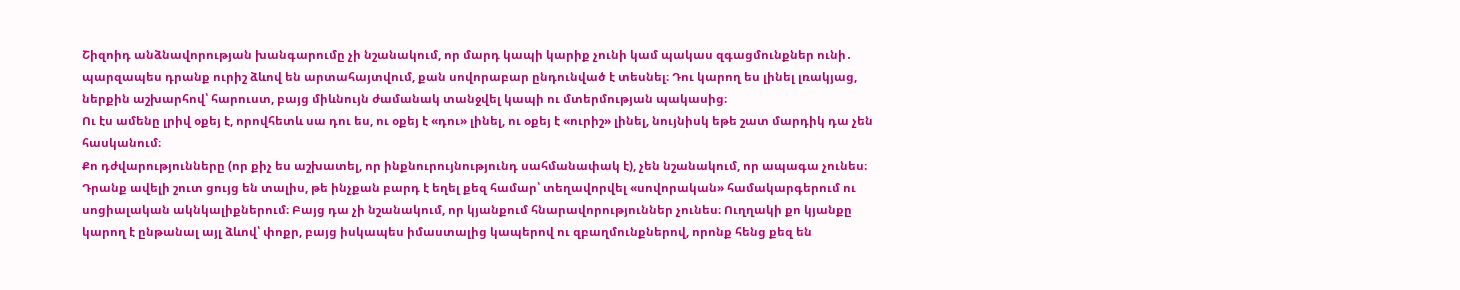Շիզոիդ անձնավորության խանգարումը չի նշանակում, որ մարդ կապի կարիք չունի կամ պակաս զգացմունքներ ունի․ պարզապես դրանք ուրիշ ձևով են արտահայտվում, քան սովորաբար ընդունված է տեսնել։ Դու կարող ես լինել լռակյաց, ներքին աշխարհով՝ հարուստ, բայց միևնույն ժամանակ տանջվել կապի ու մտերմության պակասից։
Ու էս ամենը լրիվ օքեյ է, որովհետև սա դու ես, ու օքեյ է «դու» լինել, ու օքեյ է «ուրիշ» լինել, նույնիսկ եթե շատ մարդիկ դա չեն հասկանում։
Քո դժվարությունները (որ քիչ ես աշխատել, որ ինքնուրույնությունդ սահմանափակ է), չեն նշանակում, որ ապագա չունես։ Դրանք ավելի շուտ ցույց են տալիս, թե ինչքան բարդ է եղել քեզ համար՝ տեղավորվել «սովորական» համակարգերում ու սոցիալական ակնկալիքներում։ Բայց դա չի նշանակում, որ կյանքում հնարավորություններ չունես։ Ուղղակի քո կյանքը կարող է ընթանալ այլ ձևով՝ փոքր, բայց իսկապես իմաստալից կապերով ու զբաղմունքներով, որոնք հենց քեզ են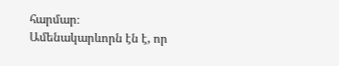հարմար։
Ամենակարևորն էն է, որ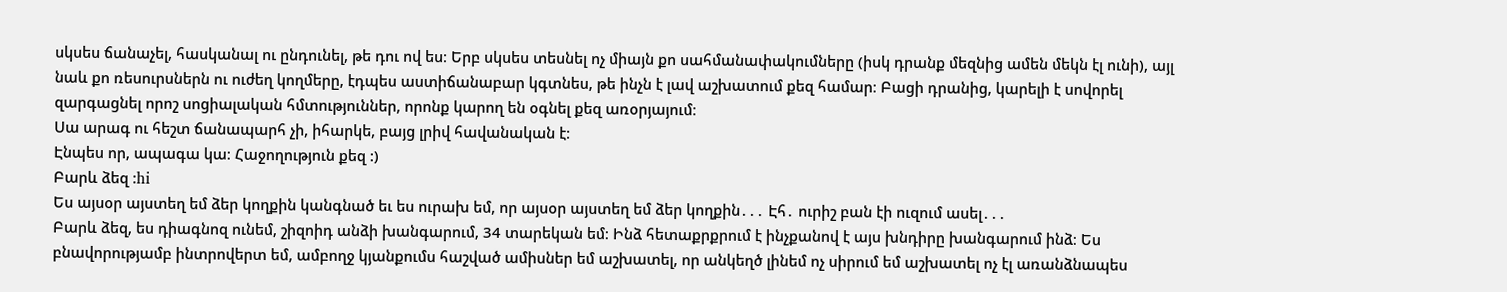սկսես ճանաչել, հասկանալ ու ընդունել, թե դու ով ես։ Երբ սկսես տեսնել ոչ միայն քո սահմանափակումները (իսկ դրանք մեզնից ամեն մեկն էլ ունի), այլ նաև քո ռեսուրսներն ու ուժեղ կողմերը, էդպես աստիճանաբար կգտնես, թե ինչն է լավ աշխատում քեզ համար։ Բացի դրանից, կարելի է սովորել զարգացնել որոշ սոցիալական հմտություններ, որոնք կարող են օգնել քեզ առօրյայում։
Սա արագ ու հեշտ ճանապարհ չի, իհարկե, բայց լրիվ հավանական է։
Էնպես որ, ապագա կա։ Հաջողություն քեզ :)
Բարև ձեզ :hi
Ես այսօր այստեղ եմ ձեր կողքին կանգնած եւ ես ուրախ եմ, որ այսօր այստեղ եմ ձեր կողքին․․․ Էհ․ ուրիշ բան էի ուզում ասել․․․
Բարև ձեզ, ես դիագնոզ ունեմ, շիզոիդ անձի խանգարում, 34 տարեկան եմ։ Ինձ հետաքրքրում է ինչքանով է այս խնդիրը խանգարում ինձ։ Ես բնավորությամբ ինտրովերտ եմ, ամբողջ կյանքումս հաշված ամիսներ եմ աշխատել, որ անկեղծ լինեմ ոչ սիրում եմ աշխատել ոչ էլ առանձնապես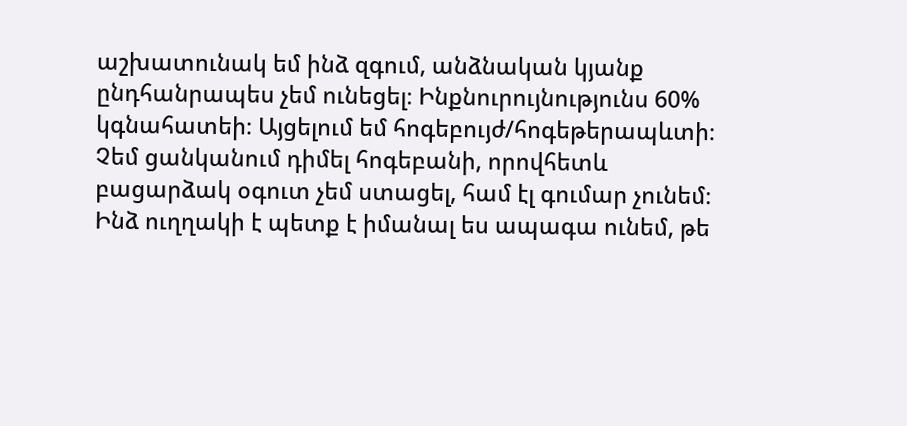աշխատունակ եմ ինձ զգում, անձնական կյանք ընդհանրապես չեմ ունեցել։ Ինքնուրույնությունս 60% կգնահատեի։ Այցելում եմ հոգեբույժ/հոգեթերապևտի։ Չեմ ցանկանում դիմել հոգեբանի, որովհետև բացարձակ օգուտ չեմ ստացել, համ էլ գումար չունեմ։ Ինձ ուղղակի է պետք է իմանալ ես ապագա ունեմ, թե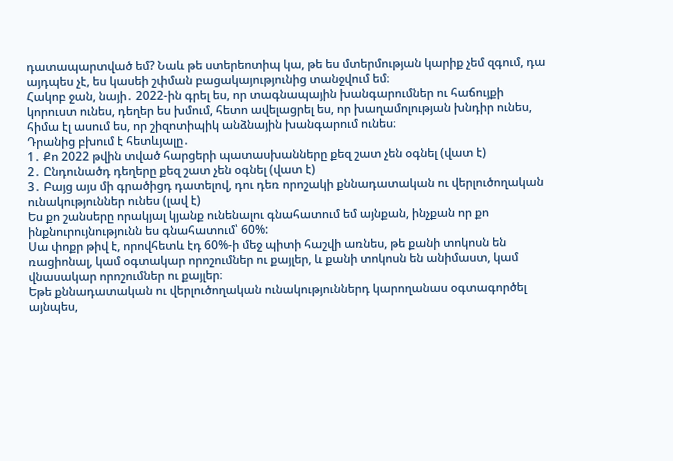դատապարտված եմ? Նաև թե ստերեոտիպ կա, թե ես մտերմության կարիք չեմ զգում, դա այդպես չէ, ես կասեի շփման բացակայությունից տանջվում եմ։
Հակոբ ջան, նայի․ 2022-ին գրել ես, որ տագնապային խանգարումներ ու հաճույքի կորուստ ունես, դեղեր ես խմում, հետո ավելացրել ես, որ խաղամոլության խնդիր ունես, հիմա էլ ասում ես, որ շիզոտիպիկ անձնային խանգարում ունես։
Դրանից բխում է հետևյալը․
1․ Քո 2022 թվին տված հարցերի պատասխանները քեզ շատ չեն օգնել (վատ է)
2․ Ընդունածդ դեղերը քեզ շատ չեն օգնել (վատ է)
3․ Բայց այս մի գրածիցդ դատելով, դու դեռ որոշակի քննադատական ու վերլուծողական ունակություններ ունես (լավ է)
Ես քո շանսերը որակյալ կյանք ունենալու գնահատում եմ այնքան, ինչքան որ քո ինքնուրույնությունն ես գնահատում՝ 60%:
Սա փոքր թիվ է, որովհետև էդ 60%-ի մեջ պիտի հաշվի առնես, թե քանի տոկոսն են ռացիոնալ, կամ օգտակար որոշումներ ու քայլեր, և քանի տոկոսն են անիմաստ, կամ վնասակար որոշումներ ու քայլեր։
Եթե քննադատական ու վերլուծողական ունակություններդ կարողանաս օգտագործել այնպես,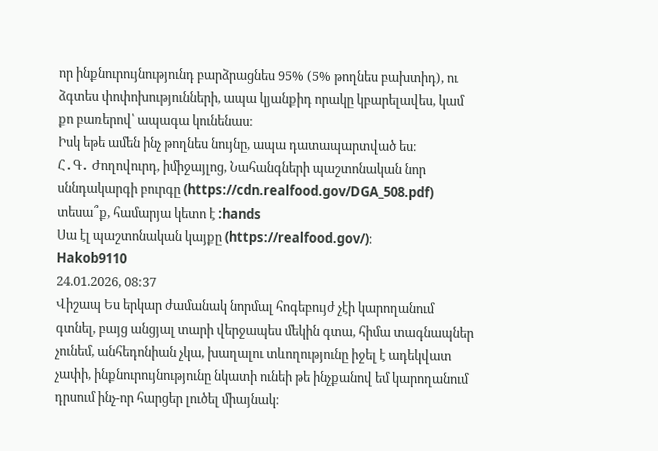որ ինքնուրույնությունդ բարձրացնես 95% (5% թողնես բախտիդ), ու ձգտես փոփոխությունների, ապա կյանքիդ որակը կբարելավես, կամ քո բառերով՝ ապագա կունենաս։
Իսկ եթե ամեն ինչ թողնես նույնը, ապա դատապարտված ես։
Հ․Գ․ Ժողովուրդ, իմիջայլոց, Նահանգների պաշտոնական նոր սննդակարգի բուրգը (https://cdn.realfood.gov/DGA_508.pdf) տեսա՞ք, համարյա կետո է :hands
Սա էլ պաշտոնական կայքը (https://realfood.gov/)։
Hakob9110
24.01.2026, 08:37
Վիշապ Ես երկար ժամանակ նորմալ հոգեբույժ չէի կարողանում գտնել, բայց անցյալ տարի վերջապես մեկին գտա, հիմա տագնապներ չունեմ, անհեդոնիան չկա, խաղալու տևողությունը իջել է ադեկվատ չափի, ինքնուրույնությունը նկատի ունեի թե ինչքանով եմ կարողանում դրսում ինչ-որ հարցեր լուծել միայնակ։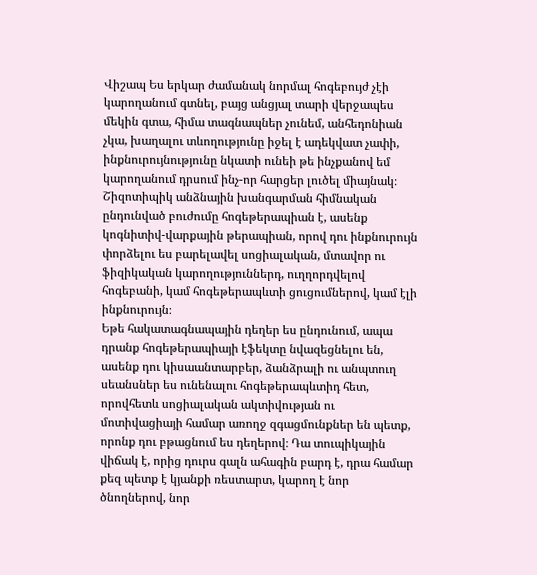Վիշապ Ես երկար ժամանակ նորմալ հոգեբույժ չէի կարողանում գտնել, բայց անցյալ տարի վերջապես մեկին գտա, հիմա տագնապներ չունեմ, անհեդոնիան չկա, խաղալու տևողությունը իջել է ադեկվատ չափի, ինքնուրույնությունը նկատի ունեի թե ինչքանով եմ կարողանում դրսում ինչ-որ հարցեր լուծել միայնակ։
Շիզոտիպիկ անձնային խանգարման հիմնական ընդունված բուժումը հոգեթերապիան է, ասենք կոգնիտիվ-վարքային թերապիան, որով դու ինքնուրույն փորձելու ես բարելավել սոցիալական, մտավոր ու ֆիզիկական կարողություններդ, ուղղորդվելով հոգեբանի, կամ հոգեթերապևտի ցուցումներով, կամ էլի ինքնուրույն։
Եթե հակատագնապային դեղեր ես ընդունում, ապա դրանք հոգեթերապիայի էֆեկտը նվազեցնելու են, ասենք դու կիսաանտարբեր, ձանձրալի ու անպտուղ սեանսներ ես ունենալու հոգեթերապևտիդ հետ, որովհետև սոցիալական ակտիվության ու մոտիվացիայի համար առողջ զգացմունքներ են պետք, որոնք դու բթացնում ես դեղերով։ Դա տուպիկային վիճակ է, որից դուրս գալն ահագին բարդ է, դրա համար քեզ պետք է կյանքի ռեստարտ, կարող է նոր ծնողներով, նոր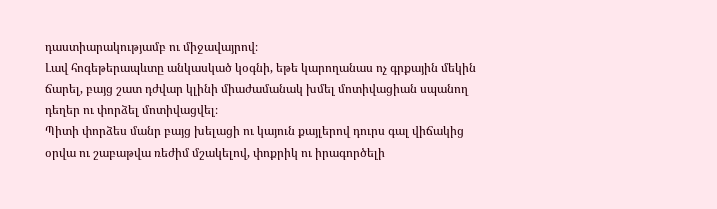դաստիարակությամբ ու միջավայրով։
Լավ հոգեթերապևտը անկասկած կօգնի, եթե կարողանաս ոչ գրքային մեկին ճարել, բայց շատ դժվար կլինի միաժամանակ խմել մոտիվացիան սպանող դեղեր ու փորձել մոտիվացվել։
Պիտի փորձես մանր բայց խելացի ու կայուն քայլերով դուրս գալ վիճակից օրվա ու շաբաթվա ռեժիմ մշակելով, փոքրիկ ու իրագործելի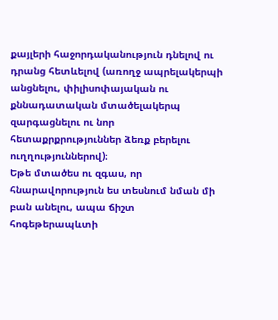քայլերի հաջորդականություն դնելով ու դրանց հետևելով (առողջ ապրելակերպի անցնելու, փիլիսոփայական ու քննադատական մտածելակերպ զարգացնելու ու նոր հետաքրքրություններ ձեռք բերելու ուղղություններով)։
Եթե մտածես ու զգաս, որ հնարավորություն ես տեսնում նման մի բան անելու, ապա ճիշտ հոգեթերապևտի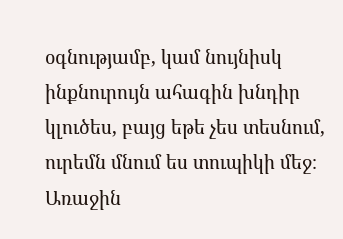օգնությամբ, կամ նույնիսկ ինքնուրույն ահագին խնդիր կլուծես, բայց եթե չես տեսնում, ուրեմն մնում ես տուպիկի մեջ։
Առաջին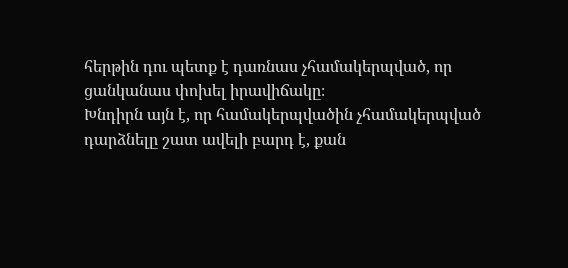հերթին դու պետք է դառնաս չհամակերպված, որ ցանկանաս փոխել իրավիճակը։
Խնդիրն այն է, որ համակերպվածին չհամակերպված դարձնելը շատ ավելի բարդ է, քան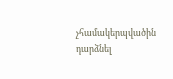չհամակերպվածին դարձնել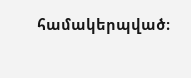համակերպված։